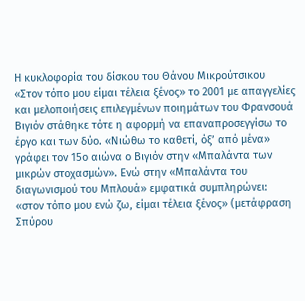Η κυκλοφορία του δίσκου του Θάνου Μικρούτσικου «Στον τόπο μου είμαι τέλεια ξένος» το 2001 με απαγγελίες και μελοποιήσεις επιλεγμένων ποιημάτων του Φρανσουά Βιγιόν στάθηκε τότε η αφορμή να επαναπροσεγγίσω το έργο και των δύο. «Νιώθω το καθετί, όξ’ από μένα» γράφει τον 15ο αιώνα ο Βιγιόν στην «Μπαλάντα των μικρών στοχασμών». Ενώ στην «Μπαλάντα του διαγωνισμού του Μπλουά» εμφατικά συμπληρώνει: «στον τόπο μου ενώ ζω, είμαι τέλεια ξένος» (μετάφραση Σπύρου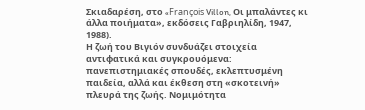Σκιαδαρέση, στο «François Villon, Οι μπαλάντες κι άλλα ποιήματα», εκδόσεις Γαβριηλίδη, 1947, 1988).
Η ζωή του Βιγιόν συνδυάζει στοιχεία αντιφατικά και συγκρουόμενα: πανεπιστημιακές σπουδές, εκλεπτυσμένη παιδεία, αλλά και έκθεση στη «σκοτεινή» πλευρά της ζωής. Νομιμότητα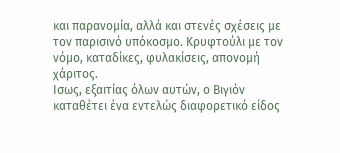και παρανομία, αλλά και στενές σχέσεις με τον παρισινό υπόκοσμο. Κρυφτούλι με τον νόμο, καταδίκες, φυλακίσεις, απονομή χάριτος.
Ισως, εξαιτίας όλων αυτών, ο Βιγιόν καταθέτει ένα εντελώς διαφορετικό είδος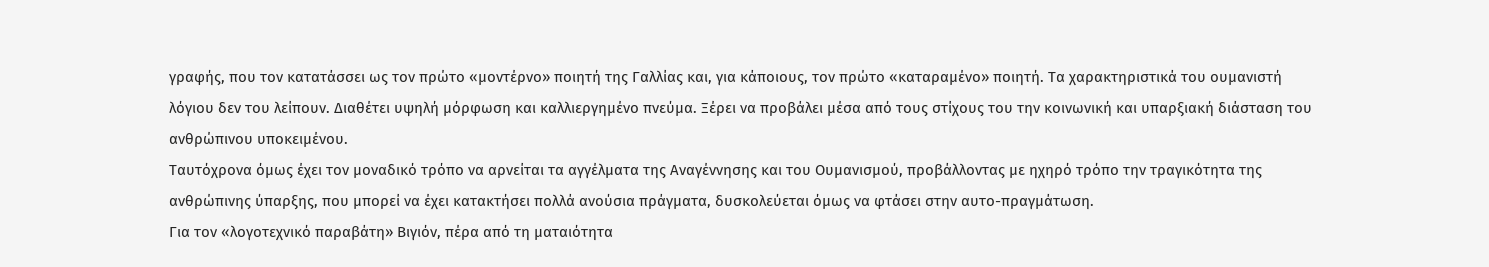γραφής, που τον κατατάσσει ως τον πρώτο «μοντέρνο» ποιητή της Γαλλίας και, για κάποιους, τον πρώτο «καταραμένο» ποιητή. Τα χαρακτηριστικά του ουμανιστή λόγιου δεν του λείπουν. Διαθέτει υψηλή μόρφωση και καλλιεργημένο πνεύμα. Ξέρει να προβάλει μέσα από τους στίχους του την κοινωνική και υπαρξιακή διάσταση του ανθρώπινου υποκειμένου.
Ταυτόχρονα όμως έχει τον μοναδικό τρόπο να αρνείται τα αγγέλματα της Αναγέννησης και του Ουμανισμού, προβάλλοντας με ηχηρό τρόπο την τραγικότητα της ανθρώπινης ύπαρξης, που μπορεί να έχει κατακτήσει πολλά ανούσια πράγματα, δυσκολεύεται όμως να φτάσει στην αυτο-πραγμάτωση.
Για τον «λογοτεχνικό παραβάτη» Βιγιόν, πέρα από τη ματαιότητα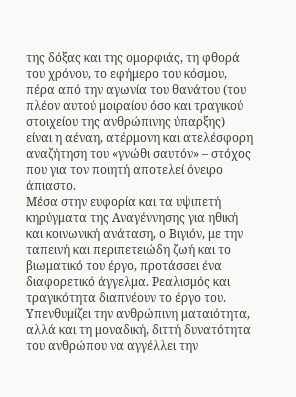της δόξας και της ομορφιάς, τη φθορά του χρόνου, το εφήμερο του κόσμου, πέρα από την αγωνία του θανάτου (του πλέον αυτού μοιραίου όσο και τραγικού στοιχείου της ανθρώπινης ύπαρξης) είναι η αέναη, ατέρμονη και ατελέσφορη αναζήτηση του «γνώθι σαυτόν» – στόχος που για τον ποιητή αποτελεί όνειρο άπιαστο.
Μέσα στην ευφορία και τα υψιπετή κηρύγματα της Αναγέννησης για ηθική και κοινωνική ανάταση, ο Βιγιόν, με την ταπεινή και περιπετειώδη ζωή και το βιωματικό του έργο, προτάσσει ένα διαφορετικό άγγελμα. Ρεαλισμός και τραγικότητα διαπνέουν το έργο του.
Υπενθυμίζει την ανθρώπινη ματαιότητα, αλλά και τη μοναδική, διττή δυνατότητα του ανθρώπου να αγγέλλει την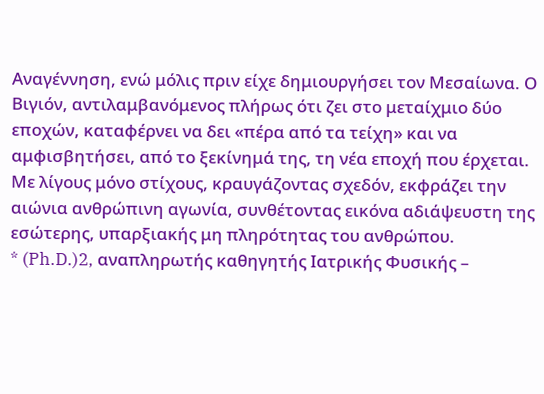Αναγέννηση, ενώ μόλις πριν είχε δημιουργήσει τον Μεσαίωνα. Ο Βιγιόν, αντιλαμβανόμενος πλήρως ότι ζει στο μεταίχμιο δύο εποχών, καταφέρνει να δει «πέρα από τα τείχη» και να αμφισβητήσει, από το ξεκίνημά της, τη νέα εποχή που έρχεται. Με λίγους μόνο στίχους, κραυγάζοντας σχεδόν, εκφράζει την αιώνια ανθρώπινη αγωνία, συνθέτοντας εικόνα αδιάψευστη της εσώτερης, υπαρξιακής μη πληρότητας του ανθρώπου.
* (Ph.D.)2, αναπληρωτής καθηγητής Ιατρικής Φυσικής –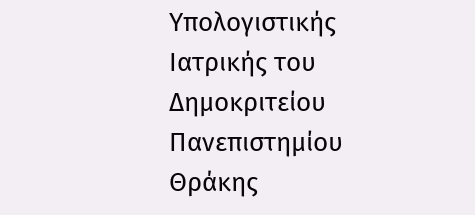Υπολογιστικής Ιατρικής του Δημοκριτείου Πανεπιστημίου Θράκης